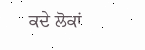ਕਦੇ ਲੋਕਾਂ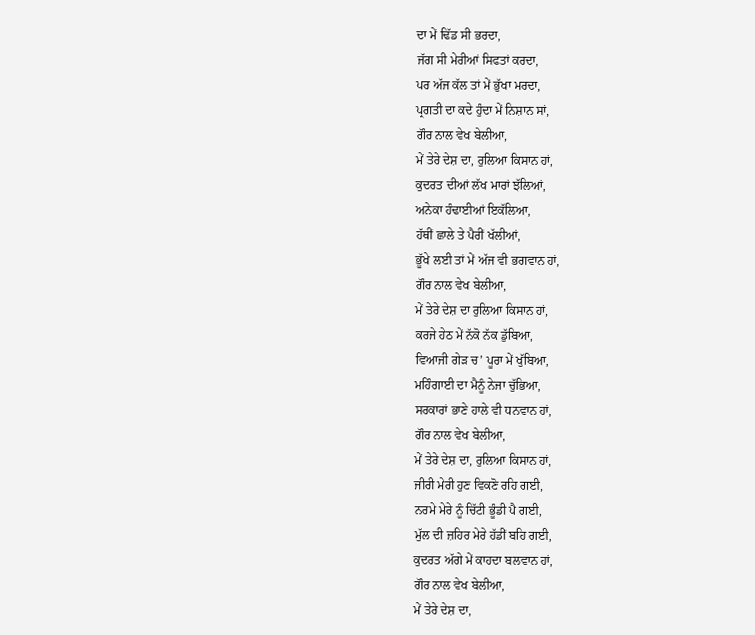ਦਾ ਮੇਂ ਢਿੱਡ ਸੀ ਭਰਦਾ,
ਜੱਗ ਸੀ ਮੇਰੀਆਂ ਸਿਫਤਾਂ ਕਰਦਾ,
ਪਰ ਅੱਜ ਕੱਲ ਤਾਂ ਮੇਂ ਭੁੱਖਾ ਮਰਦਾ,
ਪ੍ਰਗਤੀ ਦਾ ਕਦੇ ਹੁੰਦਾ ਮੇਂ ਨਿਸ਼ਾਨ ਸਾਂ,
ਗੌਰ ਨਾਲ ਵੇਖ ਬੇਲੀਆ,
ਮੇਂ ਤੇਰੇ ਦੇਸ਼ ਦਾ, ਰੁਲਿਆ ਕਿਸਾਨ ਹਾਂ,
ਕੁਦਰਤ ਦੀਆਂ ਲੱਖ ਮਾਰਾਂ ਝੱਲਿਆਂ,
ਅਨੇਕਾ ਹੰਢਾਈਆਂ ਇਕੱਲਿਆ,
ਹੱਥੀਂ ਛਾਲੇ ਤੇ ਪੈਰੀਂ ਖੱਲੀਆਂ,
ਭੂੱਖੇ ਲਈ ਤਾਂ ਮੇਂ ਅੱਜ ਵੀ ਭਗਵਾਨ ਹਾਂ,
ਗੌਰ ਨਾਲ ਵੇਖ ਬੇਲੀਆ,
ਮੇਂ ਤੇਰੇ ਦੇਸ਼ ਦਾ ਰੁਲਿਆ ਕਿਸਾਨ ਹਾਂ,
ਕਰਜੇ ਹੇਠ ਮੇਂ ਨੱਕੋ ਨੱਕ ਡੁੱਬਿਆ,
ਵਿਆਜੀ ਗੇੜ ਚ’ ਪੂਰਾ ਮੇਂ ਖੁੱਬਿਆ,
ਮਹਿੰਗਾਈ ਦਾ ਮੈਨੂੰ ਨੇਜਾ ਚੁੱਭਿਆ,
ਸਰਕਾਰਾਂ ਭਾਣੇ ਹਾਲੇ ਵੀ ਧਨਵਾਨ ਹਾਂ,
ਗੌਰ ਨਾਲ ਵੇਖ ਬੇਲੀਆ,
ਮੇਂ ਤੇਰੇ ਦੇਸ਼ ਦਾ, ਰੁਲਿਆ ਕਿਸਾਨ ਹਾਂ,
ਜੀਰੀ ਮੇਰੀ ਹੁਣ ਵਿਕਣੋ ਰਹਿ ਗਈ,
ਨਰਮੇ ਮੇਰੇ ਨੂੰ ਚਿੱਟੀ ਭੂੰਡੀ ਪੈ ਗਈ,
ਮੁੱਲ ਦੀ ਜ਼ਹਿਰ ਮੇਰੇ ਹੱਡੀਂ ਬਹਿ ਗਈ,
ਕੁਦਰਤ ਅੱਗੇ ਮੇਂ ਕਾਹਦਾ ਬਲਵਾਨ ਹਾਂ,
ਗੌਰ ਨਾਲ ਵੇਖ ਬੇਲੀਆ,
ਮੇਂ ਤੇਰੇ ਦੇਸ਼ ਦਾ,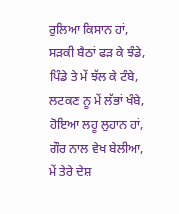ਰੁਲਿਆ ਕਿਸਾਨ ਹਾਂ,
ਸੜਕੀ ਬੈਠਾਂ ਫੜ ਕੇ ਝੰਡੇ,
ਪਿੰਡੇ ਤੇ ਮੇਂ ਝੱਲ ਕੇ ਟੰਬੇ,
ਲਟਕਣ ਨੂ ਮੇਂ ਲੱਭਾਂ ਖੰਬੇ,
ਹੋਇਆ ਲਹੂ ਲੁਹਾਨ ਹਾਂ,
ਗੌਰ ਨਾਲ ਵੇਖ ਬੇਲੀਆ,
ਮੇਂ ਤੇਰੇ ਦੇਸ਼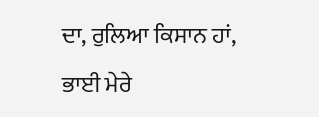ਦਾ, ਰੁਲਿਆ ਕਿਸਾਨ ਹਾਂ,
ਭਾਈ ਮੇਰੇ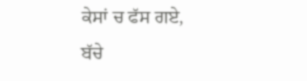ਕੇਸਾਂ ਚ ਫੱਸ ਗਏ,
ਬੱਚੇ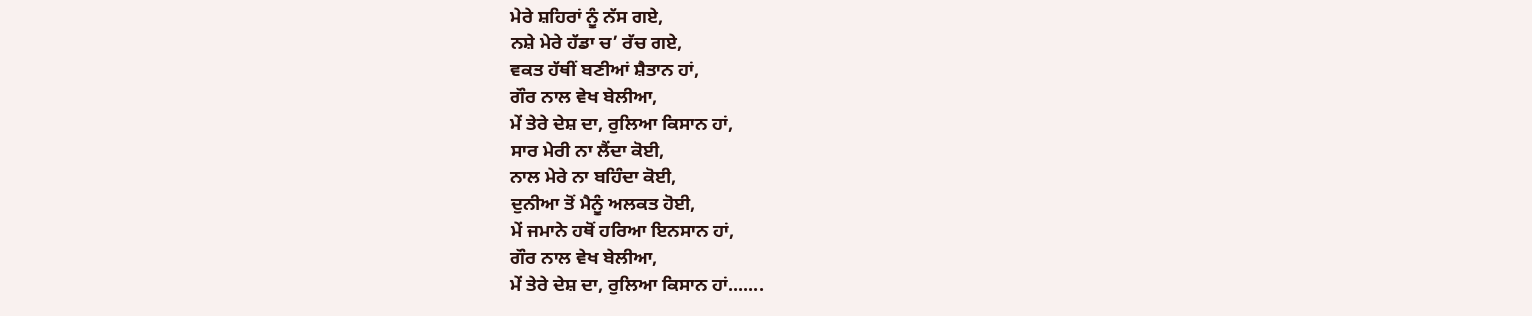ਮੇਰੇ ਸ਼ਹਿਰਾਂ ਨੂੰ ਨੱਸ ਗਏ,
ਨਸ਼ੇ ਮੇਰੇ ਹੱਡਾ ਚ’ ਰੱਚ ਗਏ,
ਵਕਤ ਹੱਥੀਂ ਬਣੀਆਂ ਸ਼ੈਤਾਨ ਹਾਂ,
ਗੌਰ ਨਾਲ ਵੇਖ ਬੇਲੀਆ,
ਮੇਂ ਤੇਰੇ ਦੇਸ਼ ਦਾ, ਰੁਲਿਆ ਕਿਸਾਨ ਹਾਂ,
ਸਾਰ ਮੇਰੀ ਨਾ ਲੈਂਦਾ ਕੋਈ,
ਨਾਲ ਮੇਰੇ ਨਾ ਬਹਿੰਦਾ ਕੋਈ,
ਦੁਨੀਆ ਤੋਂ ਮੈਨੂੰ ਅਲਕਤ ਹੋਈ,
ਮੇਂ ਜਮਾਨੇ ਹਥੋਂ ਹਰਿਆ ਇਨਸਾਨ ਹਾਂ,
ਗੌਰ ਨਾਲ ਵੇਖ ਬੇਲੀਆ,
ਮੇਂ ਤੇਰੇ ਦੇਸ਼ ਦਾ, ਰੁਲਿਆ ਕਿਸਾਨ ਹਾਂ.......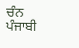ਚੰਨ ਪੰਜਾਬੀ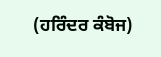(ਹਰਿੰਦਰ ਕੰਬੋਜ)